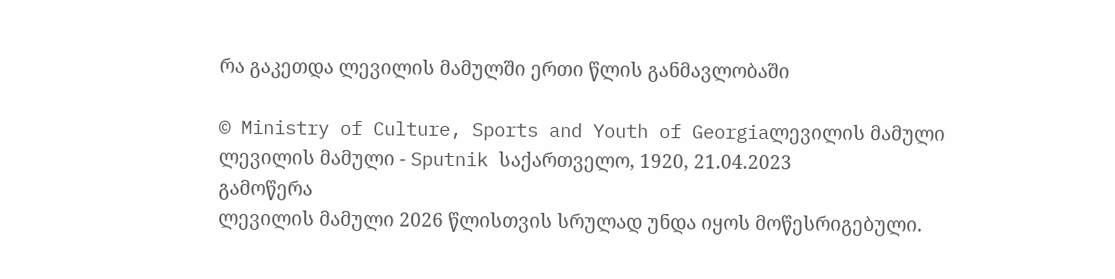რა გაკეთდა ლევილის მამულში ერთი წლის განმავლობაში

© Ministry of Culture, Sports and Youth of Georgiaლევილის მამული
ლევილის მამული - Sputnik საქართველო, 1920, 21.04.2023
გამოწერა
ლევილის მამული 2026 წლისთვის სრულად უნდა იყოს მოწესრიგებული.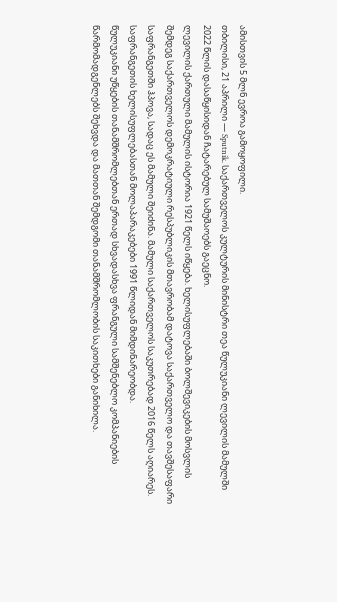ამისთვის 5 მლნ ევროა გამოყოფილი.
თბილისი, 21 აპრილი — Sputnik. საქართველოს კულტურის მინისტრი თეა წულუკიანი ლევილის მამულში 2022 წლის დასაწყისიდან ჩატარებულ სამუშაოებს გაეცნო.
ლევილის ქართული მამულის ისტორია 1921 წელს იწყება. ხელისუფლებაში ბოლშევიკების მოსვლის შემდეგ საქართველოს დემოკრატიული რესპუბლიკის მთავრობამ დატოვა საქართველო და თავშესაფარი საფრანგეთში ჰპოვა, სადაც ეს მამული შეიძინა. მამული საქართველოს საკუთრებად 2016 წელს აღიარეს. საფრანგეთის ხელისუფლებასთან მოლაპარაკებები 1991 წლიდან მიმდინარეობდა.
წულუკიანი უწყების თანამშრომლებთან ერთად სხვადასხვა ფრანგული სამშენებლო კომპანიების წარმომადგენლებს შეხვდა და მათთან შემდგომი თანამშრომლობის საკითხები განიხილა.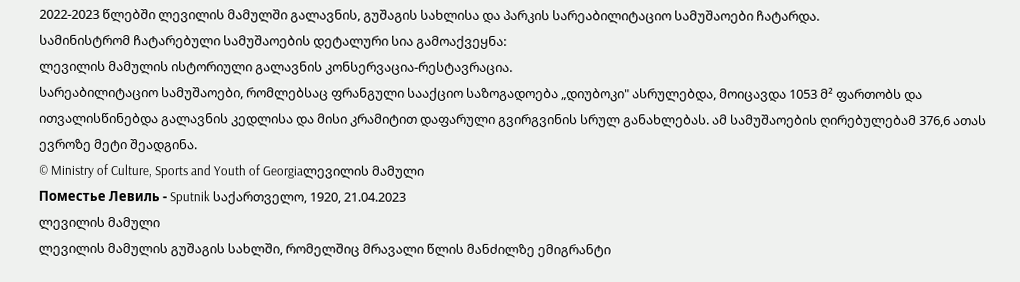2022-2023 წლებში ლევილის მამულში გალავნის, გუშაგის სახლისა და პარკის სარეაბილიტაციო სამუშაოები ჩატარდა.
სამინისტრომ ჩატარებული სამუშაოების დეტალური სია გამოაქვეყნა:
ლევილის მამულის ისტორიული გალავნის კონსერვაცია-რესტავრაცია.
სარეაბილიტაციო სამუშაოები, რომლებსაც ფრანგული სააქციო საზოგადოება „დიუბოკი" ასრულებდა, მოიცავდა 1053 მ² ფართობს და ითვალისწინებდა გალავნის კედლისა და მისი კრამიტით დაფარული გვირგვინის სრულ განახლებას. ამ სამუშაოების ღირებულებამ 376,6 ათას ევროზე მეტი შეადგინა.
© Ministry of Culture, Sports and Youth of Georgiaლევილის მამული
Поместье Левиль - Sputnik საქართველო, 1920, 21.04.2023
ლევილის მამული
ლევილის მამულის გუშაგის სახლში, რომელშიც მრავალი წლის მანძილზე ემიგრანტი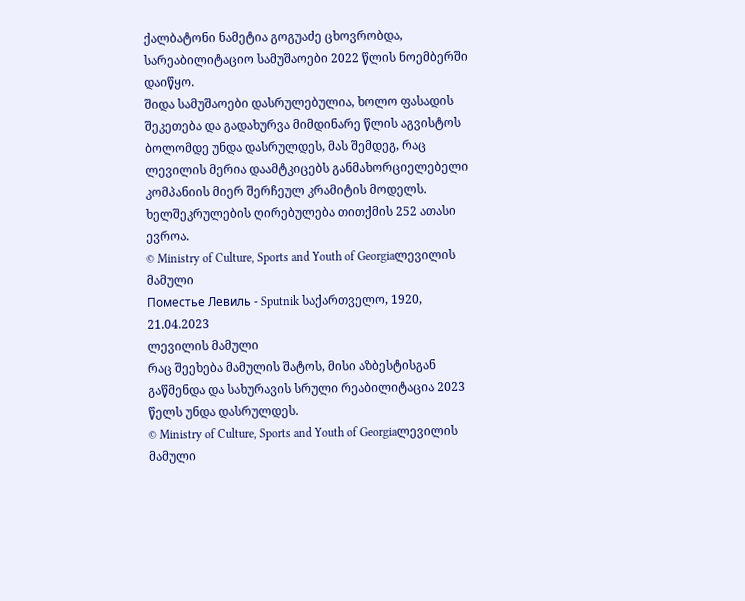ქალბატონი ნამეტია გოგუაძე ცხოვრობდა, სარეაბილიტაციო სამუშაოები 2022 წლის ნოემბერში დაიწყო.
შიდა სამუშაოები დასრულებულია, ხოლო ფასადის შეკეთება და გადახურვა მიმდინარე წლის აგვისტოს ბოლომდე უნდა დასრულდეს, მას შემდეგ, რაც ლევილის მერია დაამტკიცებს განმახორციელებელი კომპანიის მიერ შერჩეულ კრამიტის მოდელს. ხელშეკრულების ღირებულება თითქმის 252 ათასი ევროა.
© Ministry of Culture, Sports and Youth of Georgiaლევილის მამული
Поместье Левиль - Sputnik საქართველო, 1920, 21.04.2023
ლევილის მამული
რაც შეეხება მამულის შატოს, მისი აზბესტისგან გაწმენდა და სახურავის სრული რეაბილიტაცია 2023 წელს უნდა დასრულდეს.
© Ministry of Culture, Sports and Youth of Georgiaლევილის მამული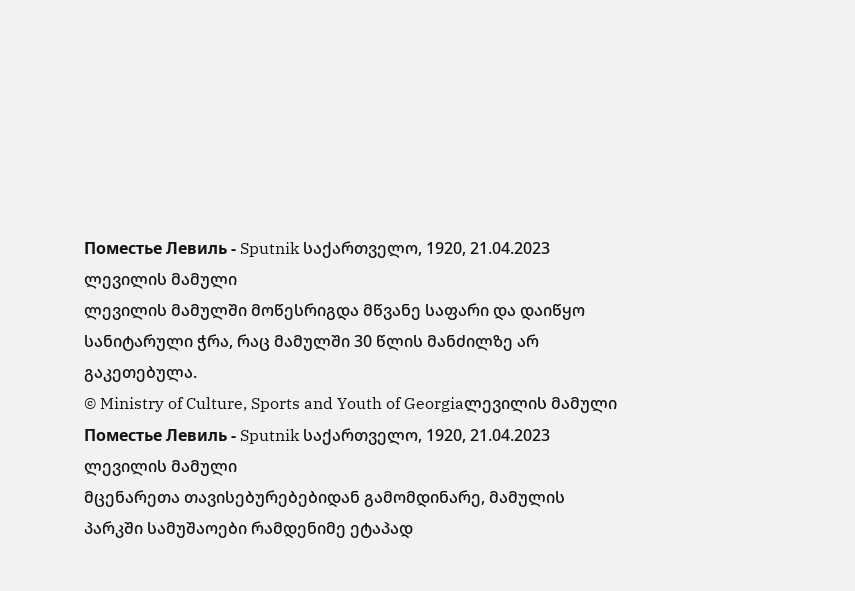Поместье Левиль - Sputnik საქართველო, 1920, 21.04.2023
ლევილის მამული
ლევილის მამულში მოწესრიგდა მწვანე საფარი და დაიწყო სანიტარული ჭრა, რაც მამულში 30 წლის მანძილზე არ გაკეთებულა.
© Ministry of Culture, Sports and Youth of Georgiaლევილის მამული
Поместье Левиль - Sputnik საქართველო, 1920, 21.04.2023
ლევილის მამული
მცენარეთა თავისებურებებიდან გამომდინარე, მამულის პარკში სამუშაოები რამდენიმე ეტაპად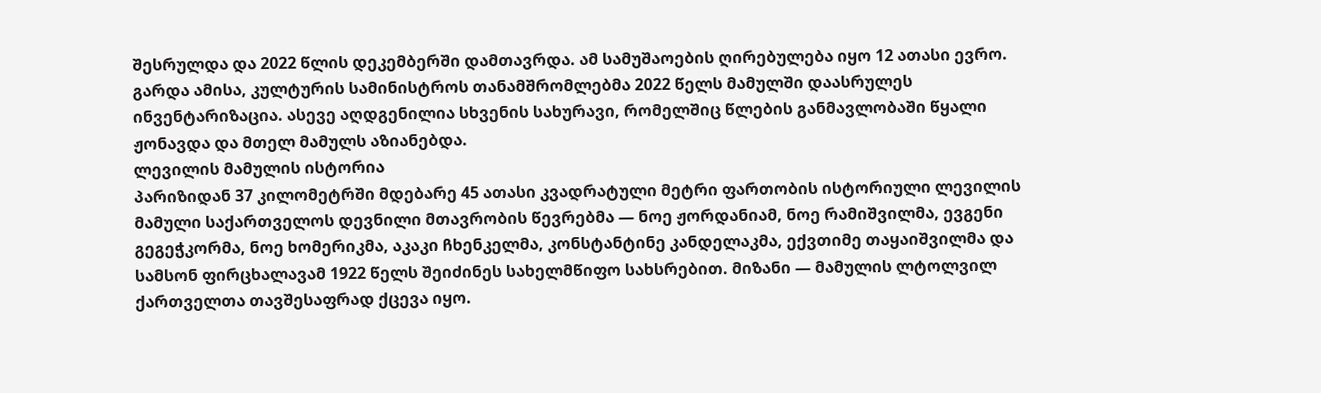შესრულდა და 2022 წლის დეკემბერში დამთავრდა. ამ სამუშაოების ღირებულება იყო 12 ათასი ევრო.
გარდა ამისა, კულტურის სამინისტროს თანამშრომლებმა 2022 წელს მამულში დაასრულეს ინვენტარიზაცია. ასევე აღდგენილია სხვენის სახურავი, რომელშიც წლების განმავლობაში წყალი ჟონავდა და მთელ მამულს აზიანებდა.
ლევილის მამულის ისტორია
პარიზიდან 37 კილომეტრში მდებარე 45 ათასი კვადრატული მეტრი ფართობის ისტორიული ლევილის მამული საქართველოს დევნილი მთავრობის წევრებმა — ნოე ჟორდანიამ, ნოე რამიშვილმა, ევგენი გეგეჭკორმა, ნოე ხომერიკმა, აკაკი ჩხენკელმა, კონსტანტინე კანდელაკმა, ექვთიმე თაყაიშვილმა და სამსონ ფირცხალავამ 1922 წელს შეიძინეს სახელმწიფო სახსრებით. მიზანი — მამულის ლტოლვილ ქართველთა თავშესაფრად ქცევა იყო.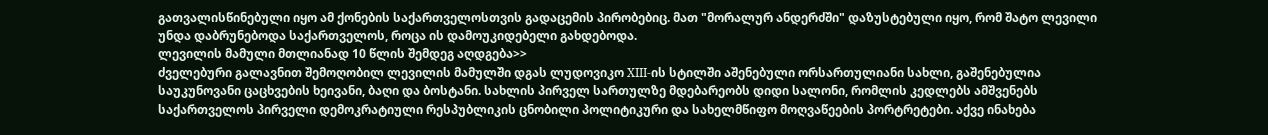გათვალისწინებული იყო ამ ქონების საქართველოსთვის გადაცემის პირობებიც. მათ "მორალურ ანდერძში" დაზუსტებული იყო, რომ შატო ლევილი უნდა დაბრუნებოდა საქართველოს, როცა ის დამოუკიდებელი გახდებოდა.
ლევილის მამული მთლიანად 10 წლის შემდეგ აღდგება>>
ძველებური გალავნით შემოღობილ ლევილის მამულში დგას ლუდოვიკო XIII-ის სტილში აშენებული ორსართულიანი სახლი, გაშენებულია საუკუნოვანი ცაცხვების ხეივანი, ბაღი და ბოსტანი. სახლის პირველ სართულზე მდებარეობს დიდი სალონი, რომლის კედლებს ამშვენებს საქართველოს პირველი დემოკრატიული რესპუბლიკის ცნობილი პოლიტიკური და სახელმწიფო მოღვაწეების პორტრეტები. აქვე ინახება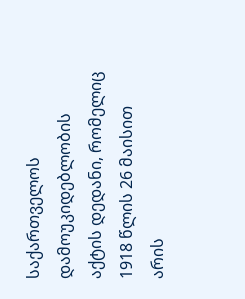საქართველოს დამოუკიდებლობის აქტის დედანი, რომელიც 1918 წლის 26 მაისით არის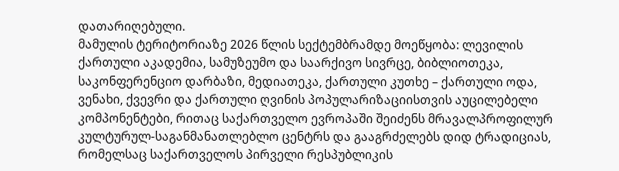დათარიღებული.
მამულის ტერიტორიაზე 2026 წლის სექტემბრამდე მოეწყობა: ლევილის ქართული აკადემია, სამუზეუმო და საარქივო სივრცე, ბიბლიოთეკა, საკონფერენციო დარბაზი, მედიათეკა, ქართული კუთხე – ქართული ოდა, ვენახი, ქვევრი და ქართული ღვინის პოპულარიზაციისთვის აუცილებელი კომპონენტები, რითაც საქართველო ევროპაში შეიძენს მრავალპროფილურ კულტურულ-საგანმანათლებლო ცენტრს და გააგრძელებს დიდ ტრადიციას, რომელსაც საქართველოს პირველი რესპუბლიკის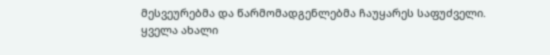მესვეურებმა და წარმომადგენლებმა ჩაუყარეს საფუძველი.
ყველა ახალი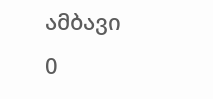ამბავი
0